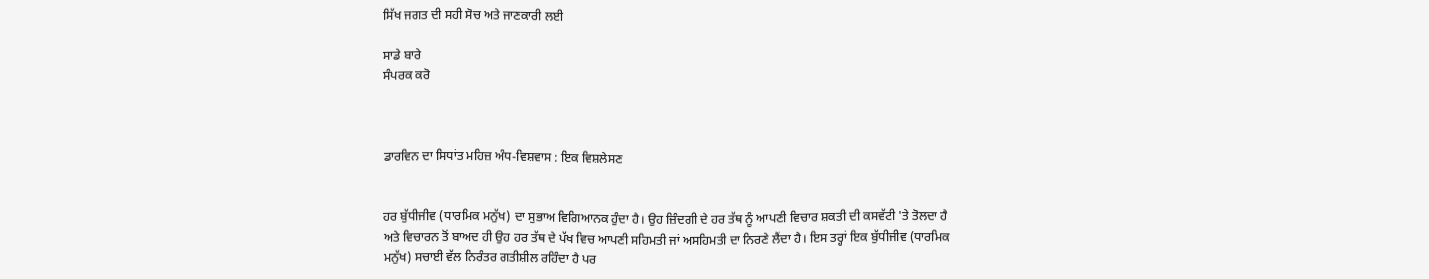ਸਿੱਖ ਜਗਤ ਦੀ ਸਹੀ ਸੋਚ ਅਤੇ ਜਾਣਕਾਰੀ ਲਈ

ਸਾਡੇ ਬਾਰੇ
ਸੰਪਰਕ ਕਰੋ



ਡਾਰਵਿਨ ਦਾ ਸਿਧਾਂਤ ਮਹਿਜ਼ ਅੰਧ-ਵਿਸ਼ਵਾਸ : ਇਕ ਵਿਸ਼ਲੇਸਣ


ਹਰ ਬੁੱਧੀਜੀਵ (ਧਾਰਮਿਕ ਮਨੁੱਖ) ਦਾ ਸੁਭਾਅ ਵਿਗਿਆਨਕ ਹੁੰਦਾ ਹੈ। ਉਹ ਜ਼ਿੰਦਗੀ ਦੇ ਹਰ ਤੱਥ ਨੂੰ ਆਪਣੀ ਵਿਚਾਰ ਸ਼ਕਤੀ ਦੀ ਕਸਵੱਟੀ 'ਤੇ ਤੋਲਦਾ ਹੈ ਅਤੇ ਵਿਚਾਰਨ ਤੋਂ ਬਾਅਦ ਹੀ ਉਹ ਹਰ ਤੱਥ ਦੇ ਪੱਖ ਵਿਚ ਆਪਣੀ ਸਹਿਮਤੀ ਜਾਂ ਅਸਹਿਮਤੀ ਦਾ ਨਿਰਣੇ ਲੈਂਦਾ ਹੈ। ਇਸ ਤਰ੍ਹਾਂ ਇਕ ਬੁੱਧੀਜੀਵ (ਧਾਰਮਿਕ ਮਨੁੱਖ) ਸਚਾਈ ਵੱਲ ਨਿਰੰਤਰ ਗਤੀਸ਼ੀਲ ਰਹਿੰਦਾ ਹੈ ਪਰ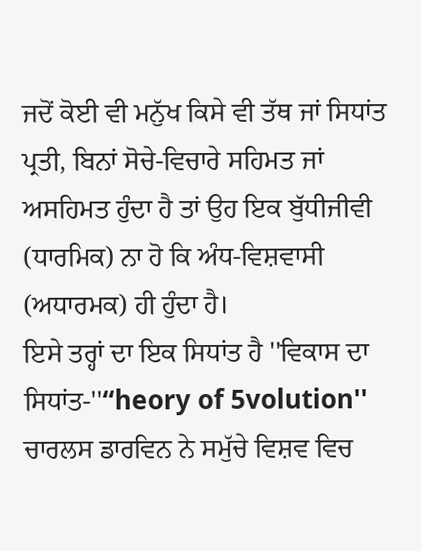ਜਦੋਂ ਕੋਈ ਵੀ ਮਨੁੱਖ ਕਿਸੇ ਵੀ ਤੱਥ ਜਾਂ ਸਿਧਾਂਤ ਪ੍ਰਤੀ, ਬਿਨਾਂ ਸੋਚੇ-ਵਿਚਾਰੇ ਸਹਿਮਤ ਜਾਂ ਅਸਹਿਮਤ ਹੁੰਦਾ ਹੈ ਤਾਂ ਉਹ ਇਕ ਬੁੱਧੀਜੀਵੀ (ਧਾਰਮਿਕ) ਨਾ ਹੋ ਕਿ ਅੰਧ-ਵਿਸ਼ਵਾਸੀ (ਅਧਾਰਮਕ) ਹੀ ਹੁੰਦਾ ਹੈ।
ਇਸੇ ਤਰ੍ਹਾਂ ਦਾ ਇਕ ਸਿਧਾਂਤ ਹੈ ''ਵਿਕਾਸ ਦਾ ਸਿਧਾਂਤ-''“heory of 5volution'' ਚਾਰਲਸ ਡਾਰਵਿਨ ਨੇ ਸਮੁੱਚੇ ਵਿਸ਼ਵ ਵਿਚ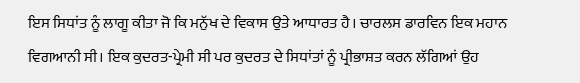ਇਸ ਸਿਧਾਂਤ ਨੂੰ ਲਾਗੂ ਕੀਤਾ ਜੋ ਕਿ ਮਨੁੱਖ ਦੇ ਵਿਕਾਸ ਉਤੇ ਆਧਾਰਤ ਹੈ। ਚਾਰਲਸ ਡਾਰਵਿਨ ਇਕ ਮਹਾਨ ਵਿਗਆਨੀ ਸੀ। ਇਕ ਕੁਦਰਤ-ਪ੍ਰੇਮੀ ਸੀ ਪਰ ਕੁਦਰਤ ਦੇ ਸਿਧਾਂਤਾਂ ਨੂੰ ਪ੍ਰੀਭਾਸ਼ਤ ਕਰਨ ਲੱਗਿਆਂ ਉਹ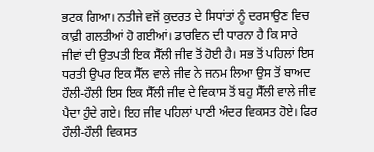ਭਟਕ ਗਿਆ। ਨਤੀਜੇ ਵਜੋਂ ਕੁਦਰਤ ਦੇ ਸਿਧਾਂਤਾਂ ਨੂੰ ਦਰਸਾਉਣ ਵਿਚ ਕਾਫ਼ੀ ਗਲਤੀਆਂ ਹੋ ਗਈਆਂ। ਡਾਰਵਿਨ ਦੀ ਧਾਰਨਾ ਹੈ ਕਿ ਸਾਰੇ ਜੀਵਾਂ ਦੀ ਉਤਪਤੀ ਇਕ ਸੈੱਲੀ ਜੀਵ ਤੋਂ ਹੋਈ ਹੈ। ਸਭ ਤੋਂ ਪਹਿਲਾਂ ਇਸ ਧਰਤੀ ਉਪਰ ਇਕ ਸੈੱਲ ਵਾਲੇ ਜੀਵ ਨੇ ਜਨਮ ਲਿਆ ਉਸ ਤੋਂ ਬਾਅਦ ਹੌਲੀ-ਹੌਲੀ ਇਸ ਇਕ ਸੈੱਲੀ ਜੀਵ ਦੇ ਵਿਕਾਸ ਤੋਂ ਬਹੁ ਸੈੱਲੀ ਵਾਲੇ ਜੀਵ ਪੈਦਾ ਹੁੰਦੇ ਗਏ। ਇਹ ਜੀਵ ਪਹਿਲਾਂ ਪਾਣੀ ਅੰਦਰ ਵਿਕਸਤ ਹੋਏ। ਫਿਰ ਹੌਲੀ-ਹੌਲੀ ਵਿਕਸਤ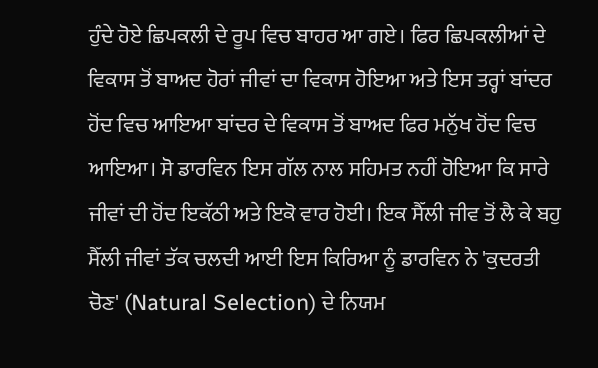ਹੁੰਦੇ ਹੋਏ ਛਿਪਕਲੀ ਦੇ ਰੂਪ ਵਿਚ ਬਾਹਰ ਆ ਗਏ। ਫਿਰ ਛਿਪਕਲੀਆਂ ਦੇ ਵਿਕਾਸ ਤੋਂ ਬਾਅਦ ਹੋਰਾਂ ਜੀਵਾਂ ਦਾ ਵਿਕਾਸ ਹੋਇਆ ਅਤੇ ਇਸ ਤਰ੍ਹਾਂ ਬਾਂਦਰ ਹੋਂਦ ਵਿਚ ਆਇਆ ਬਾਂਦਰ ਦੇ ਵਿਕਾਸ ਤੋਂ ਬਾਅਦ ਫਿਰ ਮਨੁੱਖ ਹੋਂਦ ਵਿਚ ਆਇਆ। ਸੋ ਡਾਰਵਿਨ ਇਸ ਗੱਲ ਨਾਲ ਸਹਿਮਤ ਨਹੀਂ ਹੋਇਆ ਕਿ ਸਾਰੇ ਜੀਵਾਂ ਦੀ ਹੋਂਦ ਇਕੱਠੀ ਅਤੇ ਇਕੋ ਵਾਰ ਹੋਈ। ਇਕ ਸੈੱਲੀ ਜੀਵ ਤੋਂ ਲੈ ਕੇ ਬਹੁ ਸੈੱਲੀ ਜੀਵਾਂ ਤੱਕ ਚਲਦੀ ਆਈ ਇਸ ਕਿਰਿਆ ਨੂੰ ਡਾਰਵਿਨ ਨੇ 'ਕੁਦਰਤੀ ਚੋਣ' (Natural Selection) ਦੇ ਨਿਯਮ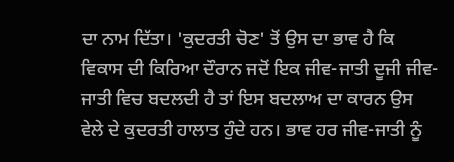ਦਾ ਨਾਮ ਦਿੱਤਾ। 'ਕੁਦਰਤੀ ਚੋਣ' ਤੋਂ ਉਸ ਦਾ ਭਾਵ ਹੈ ਕਿ ਵਿਕਾਸ ਦੀ ਕਿਰਿਆ ਦੌਰਾਨ ਜਦੋਂ ਇਕ ਜੀਵ-ਜਾਤੀ ਦੂਜੀ ਜੀਵ-ਜਾਤੀ ਵਿਚ ਬਦਲਦੀ ਹੈ ਤਾਂ ਇਸ ਬਦਲਾਅ ਦਾ ਕਾਰਨ ਉਸ ਵੇਲੇ ਦੇ ਕੁਦਰਤੀ ਹਾਲਾਤ ਹੁੰਦੇ ਹਨ। ਭਾਵ ਹਰ ਜੀਵ-ਜਾਤੀ ਨੂੰ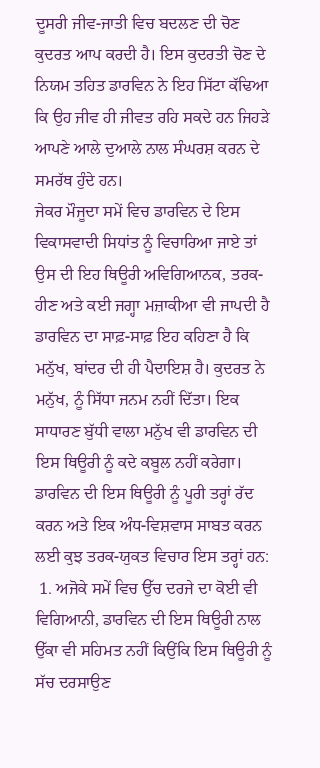ਦੂਸਰੀ ਜੀਵ-ਜਾਤੀ ਵਿਚ ਬਦਲਣ ਦੀ ਚੋਣ ਕੁਦਰਤ ਆਪ ਕਰਦੀ ਹੈ। ਇਸ ਕੁਦਰਤੀ ਚੋਣ ਦੇ ਨਿਯਮ ਤਹਿਤ ਡਾਰਵਿਨ ਨੇ ਇਹ ਸਿੱਟਾ ਕੱਢਿਆ ਕਿ ਉਹ ਜੀਵ ਹੀ ਜੀਵਤ ਰਹਿ ਸਕਦੇ ਹਨ ਜਿਹੜੇ ਆਪਣੇ ਆਲੇ ਦੁਆਲੇ ਨਾਲ ਸੰਘਰਸ਼ ਕਰਨ ਦੇ ਸਮਰੱਥ ਹੁੰਦੇ ਹਨ।
ਜੇਕਰ ਮੌਜੂਦਾ ਸਮੇਂ ਵਿਚ ਡਾਰਵਿਨ ਦੇ ਇਸ ਵਿਕਾਸਵਾਦੀ ਸਿਧਾਂਤ ਨੂੰ ਵਿਚਾਰਿਆ ਜਾਏ ਤਾਂ ਉਸ ਦੀ ਇਹ ਥਿਊਰੀ ਅਵਿਗਿਆਨਕ, ਤਰਕ-ਹੀਣ ਅਤੇ ਕਈ ਜਗ੍ਹਾ ਮਜ਼ਾਕੀਆ ਵੀ ਜਾਪਦੀ ਹੈ ਡਾਰਵਿਨ ਦਾ ਸਾਫ਼-ਸਾਫ਼ ਇਹ ਕਹਿਣਾ ਹੈ ਕਿ ਮਨੁੱਖ, ਬਾਂਦਰ ਦੀ ਹੀ ਪੈਦਾਇਸ਼ ਹੈ। ਕੁਦਰਤ ਨੇ ਮਨੁੱਖ, ਨੂੰ ਸਿੱਧਾ ਜਨਮ ਨਹੀਂ ਦਿੱਤਾ। ਇਕ ਸਾਧਾਰਣ ਬੁੱਧੀ ਵਾਲਾ ਮਨੁੱਖ ਵੀ ਡਾਰਵਿਨ ਦੀ ਇਸ ਥਿਊਰੀ ਨੂੰ ਕਦੇ ਕਬੂਲ ਨਹੀਂ ਕਰੇਗਾ। ਡਾਰਵਿਨ ਦੀ ਇਸ ਥਿਊਰੀ ਨੂੰ ਪੂਰੀ ਤਰ੍ਹਾਂ ਰੱਦ ਕਰਨ ਅਤੇ ਇਕ ਅੰਧ-ਵਿਸ਼ਵਾਸ ਸਾਬਤ ਕਰਨ ਲਈ ਕੁਝ ਤਰਕ-ਯੁਕਤ ਵਿਚਾਰ ਇਸ ਤਰ੍ਹਾਂ ਹਨ:
 1. ਅਜੋਕੇ ਸਮੇਂ ਵਿਚ ਉੱਚ ਦਰਜੇ ਦਾ ਕੋਈ ਵੀ ਵਿਗਿਆਨੀ, ਡਾਰਵਿਨ ਦੀ ਇਸ ਥਿਊਰੀ ਨਾਲ ਉੱਕਾ ਵੀ ਸਹਿਮਤ ਨਹੀਂ ਕਿਉਂਕਿ ਇਸ ਥਿਊਰੀ ਨੂੰ ਸੱਚ ਦਰਸਾਉਣ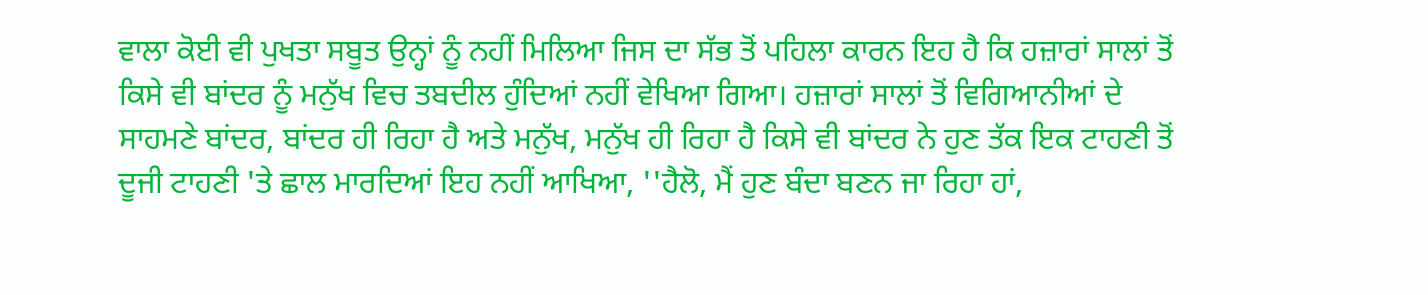ਵਾਲਾ ਕੋਈ ਵੀ ਪੁਖਤਾ ਸਬੂਤ ਉਨ੍ਹਾਂ ਨੂੰ ਨਹੀਂ ਮਿਲਿਆ ਜਿਸ ਦਾ ਸੱਭ ਤੋਂ ਪਹਿਲਾ ਕਾਰਨ ਇਹ ਹੈ ਕਿ ਹਜ਼ਾਰਾਂ ਸਾਲਾਂ ਤੋਂ ਕਿਸੇ ਵੀ ਬਾਂਦਰ ਨੂੰ ਮਨੁੱਖ ਵਿਚ ਤਬਦੀਲ ਹੁੰਦਿਆਂ ਨਹੀਂ ਵੇਖਿਆ ਗਿਆ। ਹਜ਼ਾਰਾਂ ਸਾਲਾਂ ਤੋਂ ਵਿਗਿਆਨੀਆਂ ਦੇ ਸਾਹਮਣੇ ਬਾਂਦਰ, ਬਾਂਦਰ ਹੀ ਰਿਹਾ ਹੈ ਅਤੇ ਮਨੁੱਖ, ਮਨੁੱਖ ਹੀ ਰਿਹਾ ਹੈ ਕਿਸੇ ਵੀ ਬਾਂਦਰ ਨੇ ਹੁਣ ਤੱਕ ਇਕ ਟਾਹਣੀ ਤੋਂ ਦੂਜੀ ਟਾਹਣੀ 'ਤੇ ਛਾਲ ਮਾਰਦਿਆਂ ਇਹ ਨਹੀਂ ਆਖਿਆ, ''ਹੈਲੋ, ਮੈਂ ਹੁਣ ਬੰਦਾ ਬਣਨ ਜਾ ਰਿਹਾ ਹਾਂ,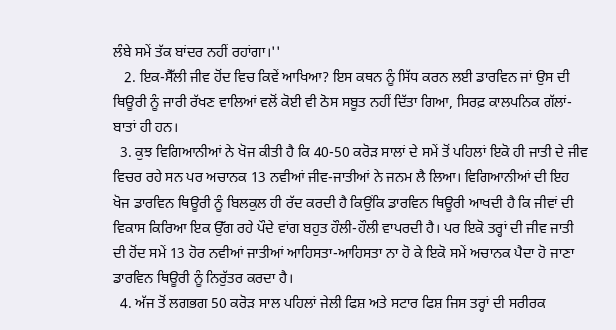ਲੰਬੇ ਸਮੇਂ ਤੱਕ ਬਾਂਦਰ ਨਹੀਂ ਰਹਾਂਗਾ।''
   2. ਇਕ-ਸੈੱਲੀ ਜੀਵ ਹੋਂਦ ਵਿਚ ਕਿਵੇਂ ਆਖਿਆ? ਇਸ ਕਥਨ ਨੂੰ ਸਿੱਧ ਕਰਨ ਲਈ ਡਾਰਵਿਨ ਜਾਂ ਉਸ ਦੀ ਥਿਊਰੀ ਨੂੰ ਜਾਰੀ ਰੱਖਣ ਵਾਲਿਆਂ ਵਲੋਂ ਕੋਈ ਵੀ ਠੋਸ ਸਬੂਤ ਨਹੀਂ ਦਿੱਤਾ ਗਿਆ, ਸਿਰਫ਼ ਕਾਲਪਨਿਕ ਗੱਲਾਂ-ਬਾਤਾਂ ਹੀ ਹਨ।
  3. ਕੁਝ ਵਿਗਿਆਨੀਆਂ ਨੇ ਖੋਜ ਕੀਤੀ ਹੈ ਕਿ 40-50 ਕਰੋੜ ਸਾਲਾਂ ਦੇ ਸਮੇਂ ਤੋਂ ਪਹਿਲਾਂ ਇਕੋ ਹੀ ਜਾਤੀ ਦੇ ਜੀਵ ਵਿਚਰ ਰਹੇ ਸਨ ਪਰ ਅਚਾਨਕ 13 ਨਵੀਆਂ ਜੀਵ-ਜਾਤੀਆਂ ਨੇ ਜਨਮ ਲੈ ਲਿਆ। ਵਿਗਿਆਨੀਆਂ ਦੀ ਇਹ ਖੋਜ ਡਾਰਵਿਨ ਥਿਊਰੀ ਨੂੰ ਬਿਲਕੁਲ ਹੀ ਰੱਦ ਕਰਦੀ ਹੈ ਕਿਉਂਕਿ ਡਾਰਵਿਨ ਥਿਊਰੀ ਆਖਦੀ ਹੈ ਕਿ ਜੀਵਾਂ ਦੀ ਵਿਕਾਸ ਕਿਰਿਆ ਇਕ ਉੱਗ ਰਹੇ ਪੌਦੇ ਵਾਂਗ ਬਹੁਤ ਹੌਲੀ-ਹੌਲੀ ਵਾਪਰਦੀ ਹੈ। ਪਰ ਇਕੋ ਤਰ੍ਹਾਂ ਦੀ ਜੀਵ ਜਾਤੀ ਦੀ ਹੋਂਦ ਸਮੇਂ 13 ਹੋਰ ਨਵੀਆਂ ਜਾਤੀਆਂ ਆਹਿਸਤਾ-ਆਹਿਸਤਾ ਨਾ ਹੋ ਕੇ ਇਕੋ ਸਮੇਂ ਅਚਾਨਕ ਪੈਦਾ ਹੋ ਜਾਣਾ ਡਾਰਵਿਨ ਥਿਊਰੀ ਨੂੰ ਨਿਰੁੱਤਰ ਕਰਦਾ ਹੈ।
  4. ਅੱਜ ਤੋਂ ਲਗਭਗ 50 ਕਰੋੜ ਸਾਲ ਪਹਿਲਾਂ ਜੇਲੀ ਫਿਸ਼ ਅਤੇ ਸਟਾਰ ਫਿਸ਼ ਜਿਸ ਤਰ੍ਹਾਂ ਦੀ ਸਰੀਰਕ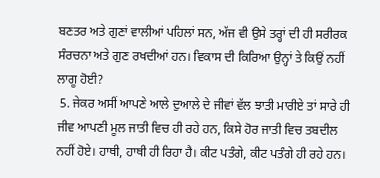ਬਣਤਰ ਅਤੇ ਗੁਣਾਂ ਵਾਲੀਆਂ ਪਹਿਲਾਂ ਸਨ, ਅੱਜ ਵੀ ਉਸੇ ਤਰ੍ਹਾਂ ਦੀ ਹੀ ਸਰੀਰਕ ਸੰਰਚਨਾ ਅਤੇ ਗੁਣ ਰਖਦੀਆਂ ਹਨ। ਵਿਕਾਸ ਦੀ ਕਿਰਿਆ ਉਨ੍ਹਾਂ ਤੇ ਕਿਉਂ ਨਹੀਂ ਲਾਗੂ ਹੋਈ?
 5. ਜੇਕਰ ਅਸੀਂ ਆਪਣੇ ਆਲੇ ਦੁਆਲੇ ਦੇ ਜੀਵਾਂ ਵੱਲ ਝਾਤੀ ਮਾਰੀਏ ਤਾਂ ਸਾਰੇ ਹੀ ਜੀਵ ਆਪਣੀ ਮੂਲ ਜਾਤੀ ਵਿਚ ਹੀ ਰਹੇ ਹਨ, ਕਿਸੇ ਹੋਰ ਜਾਤੀ ਵਿਚ ਤਬਦੀਲ ਨਹੀਂ ਹੋਏ। ਹਾਥੀ, ਹਾਥੀ ਹੀ ਰਿਹਾ ਹੈ। ਕੀਟ ਪਤੰਗੇ, ਕੀਟ ਪਤੰਗੇ ਹੀ ਰਹੇ ਹਨ।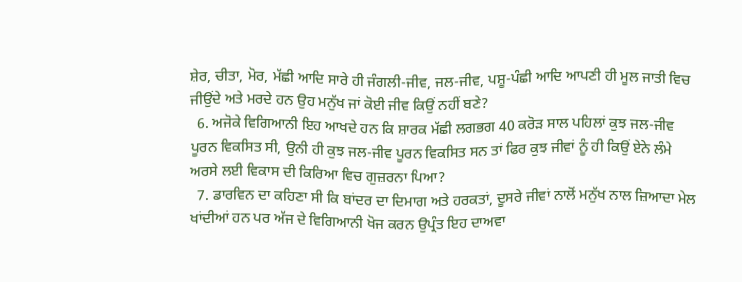ਸ਼ੇਰ, ਚੀਤਾ, ਮੋਰ, ਮੱਛੀ ਆਦਿ ਸਾਰੇ ਹੀ ਜੰਗਲੀ-ਜੀਵ, ਜਲ-ਜੀਵ, ਪਸ਼ੂ-ਪੰਛੀ ਆਦਿ ਆਪਣੀ ਹੀ ਮੂਲ ਜਾਤੀ ਵਿਚ ਜੀਉਂਦੇ ਅਤੇ ਮਰਦੇ ਹਨ ਉਹ ਮਨੁੱਖ ਜਾਂ ਕੋਈ ਜੀਵ ਕਿਉਂ ਨਹੀਂ ਬਣੇ?
  6. ਅਜੋਕੇ ਵਿਗਿਆਨੀ ਇਹ ਆਖਦੇ ਹਨ ਕਿ ਸ਼ਾਰਕ ਮੱਛੀ ਲਗਭਗ 40 ਕਰੋੜ ਸਾਲ ਪਹਿਲਾਂ ਕੁਝ ਜਲ-ਜੀਵ ਪੂਰਨ ਵਿਕਸਿਤ ਸੀ, ਉਨੀ ਹੀ ਕੁਝ ਜਲ-ਜੀਵ ਪੂਰਨ ਵਿਕਸਿਤ ਸਨ ਤਾਂ ਫਿਰ ਕੁਝ ਜੀਵਾਂ ਨੂੰ ਹੀ ਕਿਉਂ ਏਨੇ ਲੰਮੇ ਅਰਸੇ ਲਈ ਵਿਕਾਸ ਦੀ ਕਿਰਿਆ ਵਿਚ ਗੁਜ਼ਰਨਾ ਪਿਆ?
  7. ਡਾਰਵਿਨ ਦਾ ਕਹਿਣਾ ਸੀ ਕਿ ਬਾਂਦਰ ਦਾ ਦਿਮਾਗ ਅਤੇ ਹਰਕਤਾਂ, ਦੂਸਰੇ ਜੀਵਾਂ ਨਾਲੋਂ ਮਨੁੱਖ ਨਾਲ ਜ਼ਿਆਦਾ ਮੇਲ ਖਾਂਦੀਆਂ ਹਨ ਪਰ ਅੱਜ ਦੇ ਵਿਗਿਆਨੀ ਖੋਜ ਕਰਨ ਉਪ੍ਰੰਤ ਇਹ ਦਾਅਵਾ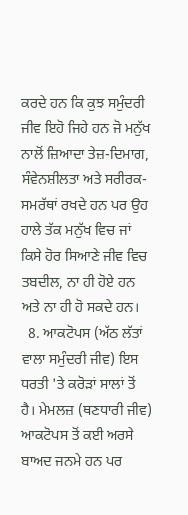ਕਰਦੇ ਹਨ ਕਿ ਕੁਝ ਸਮੁੰਦਰੀ ਜੀਵ ਇਹੋ ਜਿਹੇ ਹਨ ਜੋ ਮਨੁੱਖ ਨਾਲੋਂ ਜ਼ਿਆਦਾ ਤੇਜ਼-ਦਿਮਾਗ, ਸੰਵੇਨਸ਼ੀਲਤਾ ਅਤੇ ਸਰੀਰਕ-ਸਮਰੱਥਾਂ ਰਖਦੇ ਹਨ ਪਰ ਉਹ ਹਾਲੇ ਤੱਕ ਮਨੁੱਖ ਵਿਚ ਜਾਂ ਕਿਸੇ ਹੋਰ ਸਿਆਣੇ ਜੀਵ ਵਿਚ ਤਬਦੀਲ, ਨਾ ਹੀ ਹੋਏ ਹਨ ਅਤੇ ਨਾ ਹੀ ਹੋ ਸਕਦੇ ਹਨ।
  8. ਆਕਟੋਪਸ (ਅੱਠ ਲੱਤਾਂ ਵਾਲਾ ਸਮੁੰਦਰੀ ਜੀਵ) ਇਸ ਧਰਤੀ 'ਤੇ ਕਰੋੜਾਂ ਸਾਲਾਂ ਤੋਂ ਹੈ। ਮੇਮਲਜ਼ (ਥਣਧਾਰੀ ਜੀਵ) ਆਕਟੋਪਸ ਤੋਂ ਕਈ ਅਰਸੇ ਬਾਅਦ ਜਨਮੇ ਹਨ ਪਰ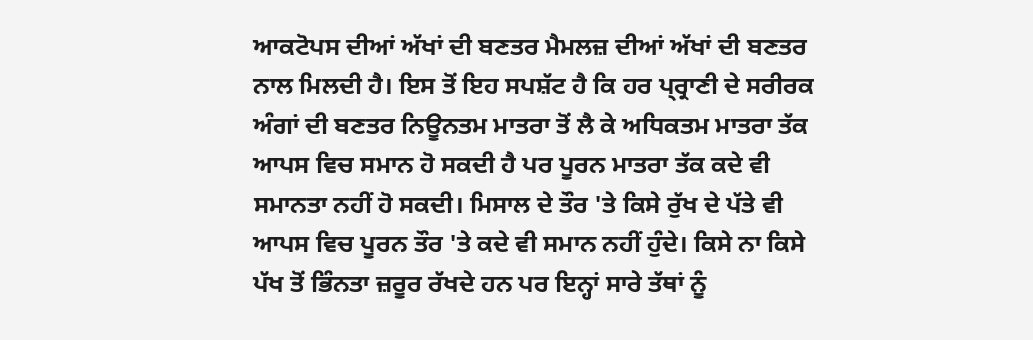ਆਕਟੋਪਸ ਦੀਆਂ ਅੱਖਾਂ ਦੀ ਬਣਤਰ ਮੈਮਲਜ਼ ਦੀਆਂ ਅੱਖਾਂ ਦੀ ਬਣਤਰ ਨਾਲ ਮਿਲਦੀ ਹੈ। ਇਸ ਤੋਂ ਇਹ ਸਪਸ਼ੱਟ ਹੈ ਕਿ ਹਰ ਪ੍ਰ੍ਰਾਣੀ ਦੇ ਸਰੀਰਕ ਅੰਗਾਂ ਦੀ ਬਣਤਰ ਨਿਊਨਤਮ ਮਾਤਰਾ ਤੋਂ ਲੈ ਕੇ ਅਧਿਕਤਮ ਮਾਤਰਾ ਤੱਕ ਆਪਸ ਵਿਚ ਸਮਾਨ ਹੋ ਸਕਦੀ ਹੈ ਪਰ ਪੂਰਨ ਮਾਤਰਾ ਤੱਕ ਕਦੇ ਵੀ ਸਮਾਨਤਾ ਨਹੀਂ ਹੋ ਸਕਦੀ। ਮਿਸਾਲ ਦੇ ਤੌਰ 'ਤੇ ਕਿਸੇ ਰੁੱਖ ਦੇ ਪੱਤੇ ਵੀ ਆਪਸ ਵਿਚ ਪੂਰਨ ਤੌਰ 'ਤੇ ਕਦੇ ਵੀ ਸਮਾਨ ਨਹੀਂ ਹੁੰਦੇ। ਕਿਸੇ ਨਾ ਕਿਸੇ ਪੱਖ ਤੋਂ ਭਿੰਨਤਾ ਜ਼ਰੂਰ ਰੱਖਦੇ ਹਨ ਪਰ ਇਨ੍ਹਾਂ ਸਾਰੇ ਤੱਥਾਂ ਨੂੰ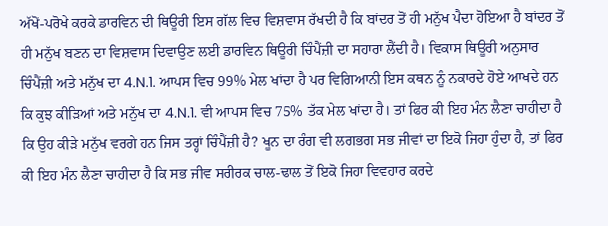ਅੱਖੋਂ-ਪਰੋਖੇ ਕਰਕੇ ਡਾਰਵਿਨ ਦੀ ਥਿਊਰੀ ਇਸ ਗੱਲ ਵਿਚ ਵਿਸ਼ਵਾਸ ਰੱਖਦੀ ਹੈ ਕਿ ਬਾਂਦਰ ਤੋਂ ਹੀ ਮਨੁੱਖ ਪੈਦਾ ਹੋਇਆ ਹੈ ਬਾਂਦਰ ਤੋਂ ਹੀ ਮਨੁੱਖ ਬਣਨ ਦਾ ਵਿਸ਼ਵਾਸ ਦਿਵਾਉਣ ਲਈ ਡਾਰਵਿਨ ਥਿਊਰੀ ਚਿੰਪੈਂਜ਼ੀ ਦਾ ਸਹਾਰਾ ਲੈਂਦੀ ਹੈ। ਵਿਕਾਸ ਥਿਊਰੀ ਅਨੁਸਾਰ ਚਿੰਪੈਂਜ਼ੀ ਅਤੇ ਮਨੁੱਖ ਦਾ 4.N.1. ਆਪਸ ਵਿਚ 99% ਮੇਲ ਖਾਂਦਾ ਹੈ ਪਰ ਵਿਗਿਆਨੀ ਇਸ ਕਥਨ ਨੂੰ ਨਕਾਰਦੇ ਹੋਏ ਆਖਦੇ ਹਨ ਕਿ ਕੁਝ ਕੀੜਿਆਂ ਅਤੇ ਮਨੁੱਖ ਦਾ 4.N.1. ਵੀ ਆਪਸ ਵਿਚ 75% ਤੱਕ ਮੇਲ ਖਾਂਦਾ ਹੈ। ਤਾਂ ਫਿਰ ਕੀ ਇਹ ਮੰਨ ਲੈਣਾ ਚਾਹੀਦਾ ਹੈ ਕਿ ਉਹ ਕੀੜੇ ਮਨੁੱਖ ਵਰਗੇ ਹਨ ਜਿਸ ਤਰ੍ਹਾਂ ਚਿੰਪੈਂਜ਼ੀ ਹੈ? ਖੂਨ ਦਾ ਰੰਗ ਵੀ ਲਗਭਗ ਸਭ ਜੀਵਾਂ ਦਾ ਇਕੋ ਜਿਹਾ ਹੁੰਦਾ ਹੈ, ਤਾਂ ਫਿਰ ਕੀ ਇਹ ਮੰਨ ਲੈਣਾ ਚਾਹੀਦਾ ਹੈ ਕਿ ਸਭ ਜੀਵ ਸਰੀਰਕ ਚਾਲ-ਢਾਲ ਤੋਂ ਇਕੋ ਜਿਹਾ ਵਿਵਹਾਰ ਕਰਦੇ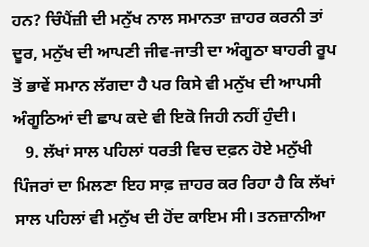ਹਨ? ਚਿੰਪੈਂਜ਼ੀ ਦੀ ਮਨੁੱਖ ਨਾਲ ਸਮਾਨਤਾ ਜ਼ਾਹਰ ਕਰਨੀ ਤਾਂ ਦੂਰ, ਮਨੁੱਖ ਦੀ ਆਪਣੀ ਜੀਵ-ਜਾਤੀ ਦਾ ਅੰਗੂਠਾ ਬਾਹਰੀ ਰੂਪ ਤੋਂ ਭਾਵੇਂ ਸਮਾਨ ਲੱਗਦਾ ਹੈ ਪਰ ਕਿਸੇ ਵੀ ਮਨੁੱਖ ਦੀ ਆਪਸੀ ਅੰਗੂਠਿਆਂ ਦੀ ਛਾਪ ਕਦੇ ਵੀ ਇਕੋ ਜਿਹੀ ਨਹੀਂ ਹੁੰਦੀ।
   9. ਲੱਖਾਂ ਸਾਲ ਪਹਿਲਾਂ ਧਰਤੀ ਵਿਚ ਦਫ਼ਨ ਹੋਏ ਮਨੁੱਖੀ ਪਿੰਜਰਾਂ ਦਾ ਮਿਲਣਾ ਇਹ ਸਾਫ਼ ਜ਼ਾਹਰ ਕਰ ਰਿਹਾ ਹੈ ਕਿ ਲੱਖਾਂ ਸਾਲ ਪਹਿਲਾਂ ਵੀ ਮਨੁੱਖ ਦੀ ਹੋਂਦ ਕਾਇਮ ਸੀ। ਤਨਜ਼ਾਨੀਆ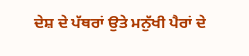ਦੇਸ਼ ਦੇ ਪੱਥਰਾਂ ਉਤੇ ਮਨੁੱਖੀ ਪੈਰਾਂ ਦੇ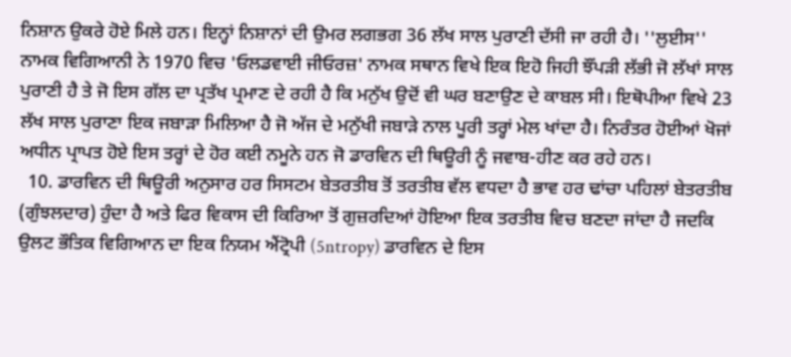ਨਿਸ਼ਾਨ ਉਕਰੇ ਹੋਏ ਮਿਲੇ ਹਨ। ਇਨ੍ਹਾਂ ਨਿਸ਼ਾਨਾਂ ਦੀ ਉਮਰ ਲਗਭਗ 36 ਲੱਖ ਸਾਲ ਪੁਰਾਣੀ ਦੱਸੀ ਜਾ ਰਹੀ ਹੈ। ''ਲੁਈਸ'' ਨਾਮਕ ਵਿਗਿਆਨੀ ਨੇ 1970 ਵਿਚ 'ਓਲਡਵਾਈ ਜੀਓਰਜ਼' ਨਾਮਕ ਸਥਾਨ ਵਿਖੇ ਇਕ ਇਹੋ ਜਿਹੀ ਝੌਂਪੜੀ ਲੱਭੀ ਜੋ ਲੱਖਾਂ ਸਾਲ ਪੁਰਾਣੀ ਹੈ ਤੇ ਜੋ ਇਸ ਗੱਲ ਦਾ ਪ੍ਰਤੱਖ ਪ੍ਰਮਾਣ ਦੇ ਰਹੀ ਹੈ ਕਿ ਮਨੁੱਖ ਉਦੋਂ ਵੀ ਘਰ ਬਣਾਉਣ ਦੇ ਕਾਬਲ ਸੀ। ਇਥੋਪੀਆ ਵਿਖੇ 23 ਲੱਖ ਸਾਲ ਪੁਰਾਣਾ ਇਕ ਜਬਾੜਾ ਮਿਲਿਆ ਹੈ ਜੋ ਅੱਜ ਦੇ ਮਨੁੱਖੀ ਜਬਾੜੇ ਨਾਲ ਪੂਰੀ ਤਰ੍ਹਾਂ ਮੇਲ ਖਾਂਦਾ ਹੈ। ਨਿਰੰਤਰ ਹੋਈਆਂ ਖੋਜਾਂ ਅਧੀਨ ਪ੍ਰਾਪਤ ਹੋਏ ਇਸ ਤਰ੍ਹਾਂ ਦੇ ਹੋਰ ਕਈ ਨਮੂਨੇ ਹਨ ਜੋ ਡਾਰਵਿਨ ਦੀ ਥਿਊਰੀ ਨੂੰ ਜਵਾਬ-ਹੀਣ ਕਰ ਰਹੇ ਹਨ।
  10. ਡਾਰਵਿਨ ਦੀ ਥਿਊਰੀ ਅਨੁਸਾਰ ਹਰ ਸਿਸਟਮ ਬੇਤਰਤੀਬ ਤੋਂ ਤਰਤੀਬ ਵੱਲ ਵਧਦਾ ਹੈ ਭਾਵ ਹਰ ਢਾਂਚਾ ਪਹਿਲਾਂ ਬੇਤਰਤੀਬ (ਗੁੰਝਲਦਾਰ) ਹੁੰਦਾ ਹੈ ਅਤੇ ਫਿਰ ਵਿਕਾਸ ਦੀ ਕਿਰਿਆ ਤੋਂ ਗੁਜ਼ਰਦਿਆਂ ਹੋਇਆ ਇਕ ਤਰਤੀਬ ਵਿਚ ਬਣਦਾ ਜਾਂਦਾ ਹੈ ਜਦਕਿ ਉਲਟ ਭੌਤਿਕ ਵਿਗਿਆਨ ਦਾ ਇਕ ਨਿਯਮ ਐਂਟ੍ਰੋਪੀ (5ntropy) ਡਾਰਵਿਨ ਦੇ ਇਸ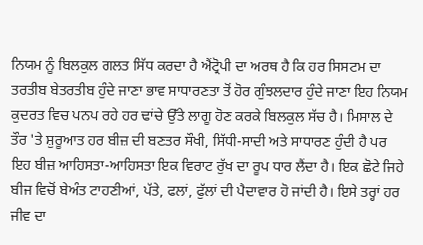ਨਿਯਮ ਨੂੰ ਬਿਲਕੁਲ ਗਲਤ ਸਿੱਧ ਕਰਦਾ ਹੈ ਐਂਟ੍ਰੋਪੀ ਦਾ ਅਰਥ ਹੈ ਕਿ ਹਰ ਸਿਸਟਮ ਦਾ ਤਰਤੀਬ ਬੇਤਰਤੀਬ ਹੁੰਦੇ ਜਾਣਾ ਭਾਵ ਸਾਧਾਰਣਤਾ ਤੋਂ ਹੋਰ ਗੁੰਝਲਦਾਰ ਹੁੰਦੇ ਜਾਣਾ ਇਹ ਨਿਯਮ ਕੁਦਰਤ ਵਿਚ ਪਨਪ ਰਹੇ ਹਰ ਢਾਂਚੇ ਉੱਤੇ ਲਾਗੂ ਹੋਣ ਕਰਕੇ ਬਿਲਕੁਲ ਸੱਚ ਹੈ। ਮਿਸਾਲ ਦੇ ਤੌਰ 'ਤੇ ਸ਼ੁਰੂਆਤ ਹਰ ਬੀਜ਼ ਦੀ ਬਣਤਰ ਸੌਖੀ, ਸਿੱਧੀ-ਸਾਦੀ ਅਤੇ ਸਾਧਾਰਣ ਹੁੰਦੀ ਹੈ ਪਰ ਇਹ ਬੀਜ਼ ਆਹਿਸਤਾ-ਆਹਿਸਤਾ ਇਕ ਵਿਰਾਟ ਰੁੱਖ ਦਾ ਰੂਪ ਧਾਰ ਲੈਂਦਾ ਹੈ। ਇਕ ਛੋਟੇ ਜਿਹੇ ਬੀਜ ਵਿਚੋਂ ਬੇਅੰਤ ਟਾਹਣੀਆਂ, ਪੱਤੇ, ਫਲਾਂ, ਫੁੱਲਾਂ ਦੀ ਪੈਦਾਵਾਰ ਹੋ ਜਾਂਦੀ ਹੈ। ਇਸੇ ਤਰ੍ਹਾਂ ਹਰ ਜੀਵ ਦਾ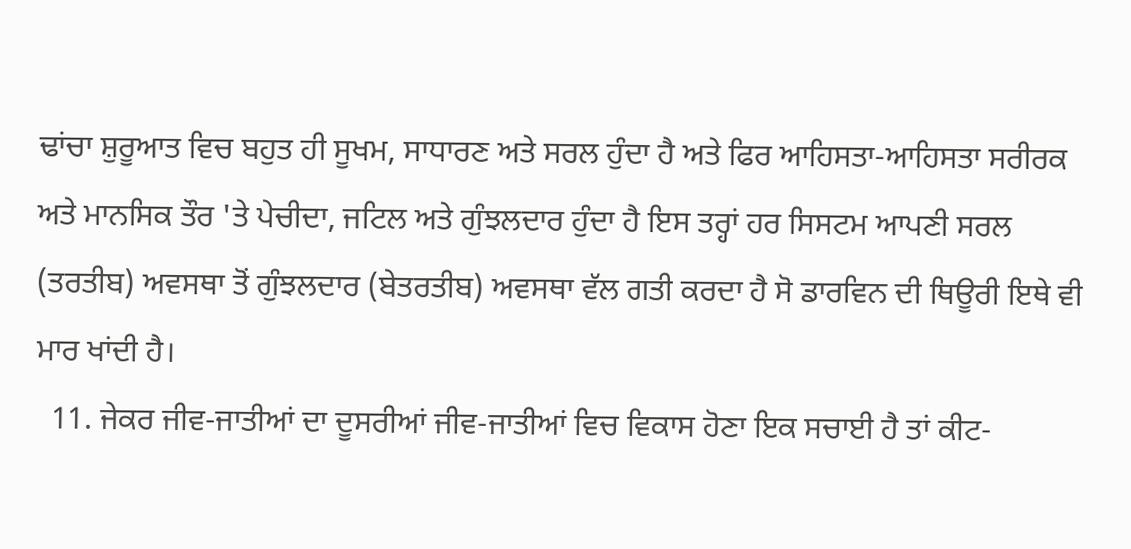ਢਾਂਚਾ ਸ਼ੁਰੂਆਤ ਵਿਚ ਬਹੁਤ ਹੀ ਸੂਖਮ, ਸਾਧਾਰਣ ਅਤੇ ਸਰਲ ਹੁੰਦਾ ਹੈ ਅਤੇ ਫਿਰ ਆਹਿਸਤਾ-ਆਹਿਸਤਾ ਸਰੀਰਕ ਅਤੇ ਮਾਨਸਿਕ ਤੌਰ 'ਤੇ ਪੇਚੀਦਾ, ਜਟਿਲ ਅਤੇ ਗੁੰਝਲਦਾਰ ਹੁੰਦਾ ਹੈ ਇਸ ਤਰ੍ਹਾਂ ਹਰ ਸਿਸਟਮ ਆਪਣੀ ਸਰਲ (ਤਰਤੀਬ) ਅਵਸਥਾ ਤੋਂ ਗੁੰਝਲਦਾਰ (ਬੇਤਰਤੀਬ) ਅਵਸਥਾ ਵੱਲ ਗਤੀ ਕਰਦਾ ਹੈ ਸੋ ਡਾਰਵਿਨ ਦੀ ਥਿਊਰੀ ਇਥੇ ਵੀ ਮਾਰ ਖਾਂਦੀ ਹੈ।
  11. ਜੇਕਰ ਜੀਵ-ਜਾਤੀਆਂ ਦਾ ਦੂਸਰੀਆਂ ਜੀਵ-ਜਾਤੀਆਂ ਵਿਚ ਵਿਕਾਸ ਹੋਣਾ ਇਕ ਸਚਾਈ ਹੈ ਤਾਂ ਕੀਟ-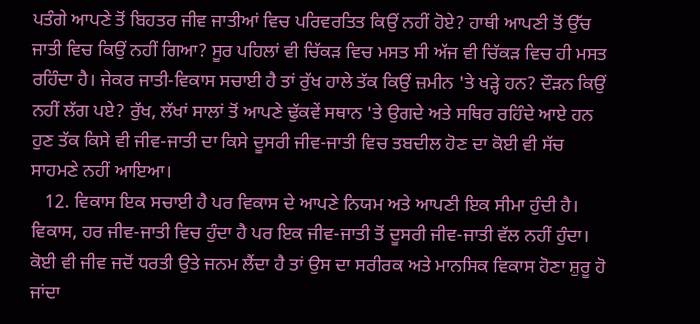ਪਤੰਗੇ ਆਪਣੇ ਤੋਂ ਬਿਹਤਰ ਜੀਵ ਜਾਤੀਆਂ ਵਿਚ ਪਰਿਵਰਤਿਤ ਕਿਉਂ ਨਹੀਂ ਹੋਏ? ਹਾਥੀ ਆਪਣੀ ਤੋਂ ਉੱਚ ਜਾਤੀ ਵਿਚ ਕਿਉਂ ਨਹੀਂ ਗਿਆ? ਸੂਰ ਪਹਿਲਾਂ ਵੀ ਚਿੱਕੜ ਵਿਚ ਮਸਤ ਸੀ ਅੱਜ ਵੀ ਚਿੱਕੜ ਵਿਚ ਹੀ ਮਸਤ ਰਹਿੰਦਾ ਹੈ। ਜੇਕਰ ਜਾਤੀ-ਵਿਕਾਸ ਸਚਾਈ ਹੈ ਤਾਂ ਰੁੱਖ ਹਾਲੇ ਤੱਕ ਕਿਉਂ ਜ਼ਮੀਨ 'ਤੇ ਖੜ੍ਹੇ ਹਨ? ਦੌੜਨ ਕਿਉਂ ਨਹੀਂ ਲੱਗ ਪਏ? ਰੁੱਖ, ਲੱਖਾਂ ਸਾਲਾਂ ਤੋਂ ਆਪਣੇ ਢੁੱਕਵੇਂ ਸਥਾਨ 'ਤੇ ਉਗਦੇ ਅਤੇ ਸਥਿਰ ਰਹਿੰਦੇ ਆਏ ਹਨ ਹੁਣ ਤੱਕ ਕਿਸੇ ਵੀ ਜੀਵ-ਜਾਤੀ ਦਾ ਕਿਸੇ ਦੂਸਰੀ ਜੀਵ-ਜਾਤੀ ਵਿਚ ਤਬਦੀਲ ਹੋਣ ਦਾ ਕੋਈ ਵੀ ਸੱਚ ਸਾਹਮਣੇ ਨਹੀਂ ਆਇਆ।
   12. ਵਿਕਾਸ ਇਕ ਸਚਾਈ ਹੈ ਪਰ ਵਿਕਾਸ ਦੇ ਆਪਣੇ ਨਿਯਮ ਅਤੇ ਆਪਣੀ ਇਕ ਸੀਮਾ ਹੁੰਦੀ ਹੈ। ਵਿਕਾਸ, ਹਰ ਜੀਵ-ਜਾਤੀ ਵਿਚ ਹੁੰਦਾ ਹੈ ਪਰ ਇਕ ਜੀਵ-ਜਾਤੀ ਤੋਂ ਦੂਸਰੀ ਜੀਵ-ਜਾਤੀ ਵੱਲ ਨਹੀਂ ਹੁੰਦਾ। ਕੋਈ ਵੀ ਜੀਵ ਜਦੋਂ ਧਰਤੀ ਉਤੇ ਜਨਮ ਲੈਂਦਾ ਹੈ ਤਾਂ ਉਸ ਦਾ ਸਰੀਰਕ ਅਤੇ ਮਾਨਸਿਕ ਵਿਕਾਸ ਹੋਣਾ ਸ਼ੁਰੂ ਹੋ ਜਾਂਦਾ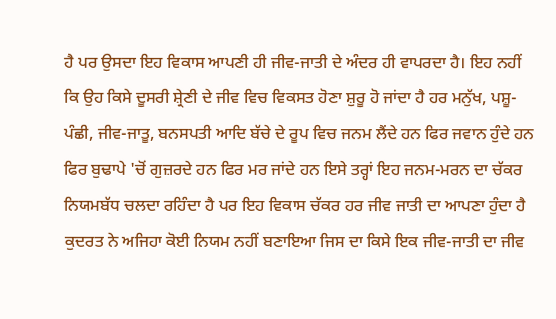ਹੈ ਪਰ ਉਸਦਾ ਇਹ ਵਿਕਾਸ ਆਪਣੀ ਹੀ ਜੀਵ-ਜਾਤੀ ਦੇ ਅੰਦਰ ਹੀ ਵਾਪਰਦਾ ਹੈ। ਇਹ ਨਹੀਂ ਕਿ ਉਹ ਕਿਸੇ ਦੂਸਰੀ ਸ਼੍ਰੇਣੀ ਦੇ ਜੀਵ ਵਿਚ ਵਿਕਸਤ ਹੋਣਾ ਸ਼ੁਰੂ ਹੋ ਜਾਂਦਾ ਹੈ ਹਰ ਮਨੁੱਖ, ਪਸ਼ੂ-ਪੰਛੀ, ਜੀਵ-ਜਾਤੂ, ਬਨਸਪਤੀ ਆਦਿ ਬੱਚੇ ਦੇ ਰੂਪ ਵਿਚ ਜਨਮ ਲੈਂਦੇ ਹਨ ਫਿਰ ਜਵਾਨ ਹੁੰਦੇ ਹਨ ਫਿਰ ਬੁਢਾਪੇ 'ਚੋਂ ਗੁਜ਼ਰਦੇ ਹਨ ਫਿਰ ਮਰ ਜਾਂਦੇ ਹਨ ਇਸੇ ਤਰ੍ਹਾਂ ਇਹ ਜਨਮ-ਮਰਨ ਦਾ ਚੱਕਰ ਨਿਯਮਬੱਧ ਚਲਦਾ ਰਹਿੰਦਾ ਹੈ ਪਰ ਇਹ ਵਿਕਾਸ ਚੱਕਰ ਹਰ ਜੀਵ ਜਾਤੀ ਦਾ ਆਪਣਾ ਹੁੰਦਾ ਹੈ ਕੁਦਰਤ ਨੇ ਅਜਿਹਾ ਕੋਈ ਨਿਯਮ ਨਹੀਂ ਬਣਾਇਆ ਜਿਸ ਦਾ ਕਿਸੇ ਇਕ ਜੀਵ-ਜਾਤੀ ਦਾ ਜੀਵ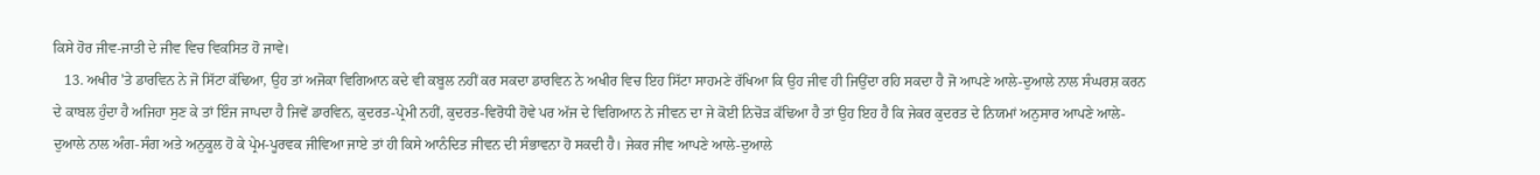ਕਿਸੇ ਹੋਰ ਜੀਵ-ਜਾਤੀ ਦੇ ਜੀਵ ਵਿਚ ਵਿਕਸਿਤ ਹੋ ਜਾਵੇ।
   13. ਅਖੀਰ 'ਤੇ ਡਾਰਵਿਨ ਨੇ ਜੋ ਸਿੱਟਾ ਕੱਢਿਆ, ਉਹ ਤਾਂ ਅਜੋਕਾ ਵਿਗਿਆਨ ਕਦੇ ਵੀ ਕਬੂਲ ਨਹੀਂ ਕਰ ਸਕਦਾ ਡਾਰਵਿਨ ਨੇ ਅਖੀਰ ਵਿਚ ਇਹ ਸਿੱਟਾ ਸਾਹਮਣੇ ਰੱਖਿਆ ਕਿ ਉਹ ਜੀਵ ਹੀ ਜਿਉਂਦਾ ਰਹਿ ਸਕਦਾ ਹੈ ਜੋ ਆਪਣੇ ਆਲੇ-ਦੁਆਲੇ ਨਾਲ ਸੰਘਰਸ਼ ਕਰਨ ਦੇ ਕਾਬਲ ਹੁੰਦਾ ਹੈ ਅਜਿਹਾ ਸੁਣ ਕੇ ਤਾਂ ਇੰਜ ਜਾਪਦਾ ਹੈ ਜਿਵੇਂ ਡਾਰਵਿਨ, ਕੁਦਰਤ-ਪ੍ਰੇਮੀ ਨਹੀਂ, ਕੁਦਰਤ-ਵਿਰੋਧੀ ਹੋਵੇ ਪਰ ਅੱਜ ਦੇ ਵਿਗਿਆਨ ਨੇ ਜੀਵਨ ਦਾ ਜੇ ਕੋਈ ਨਿਚੋੜ ਕੱਢਿਆ ਹੈ ਤਾਂ ਉਹ ਇਹ ਹੈ ਕਿ ਜੇਕਰ ਕੁਦਰਤ ਦੇ ਨਿਯਮਾਂ ਅਨੁਸਾਰ ਆਪਣੇ ਆਲੇ-ਦੁਆਲੇ ਨਾਲ ਅੰਗ-ਸੰਗ ਅਤੇ ਅਨੁਕੂਲ ਹੋ ਕੇ ਪ੍ਰੇਮ-ਪੂਰਵਕ ਜੀਵਿਆ ਜਾਏ ਤਾਂ ਹੀ ਕਿਸੇ ਆਨੰਦਿਤ ਜੀਵਨ ਦੀ ਸੰਭਾਵਨਾ ਹੋ ਸਕਦੀ ਹੈ। ਜੇਕਰ ਜੀਵ ਆਪਣੇ ਆਲੇ-ਦੁਆਲੇ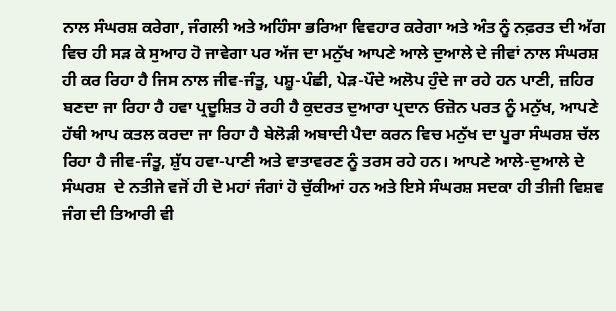ਨਾਲ ਸੰਘਰਸ਼ ਕਰੇਗਾ, ਜੰਗਲੀ ਅਤੇ ਅਹਿੰਸਾ ਭਰਿਆ ਵਿਵਹਾਰ ਕਰੇਗਾ ਅਤੇ ਅੰਤ ਨੂੰ ਨਫ਼ਰਤ ਦੀ ਅੱਗ ਵਿਚ ਹੀ ਸੜ ਕੇ ਸੁਆਹ ਹੋ ਜਾਵੇਗਾ ਪਰ ਅੱਜ ਦਾ ਮਨੁੱਖ ਆਪਣੇ ਆਲੇ ਦੁਆਲੇ ਦੇ ਜੀਵਾਂ ਨਾਲ ਸੰਘਰਸ਼ ਹੀ ਕਰ ਰਿਹਾ ਹੈ ਜਿਸ ਨਾਲ ਜੀਵ-ਜੰਤੂ, ਪਸ਼ੂ-ਪੰਛੀ, ਪੇੜ-ਪੌਦੇ ਅਲੋਪ ਹੁੰਦੇ ਜਾ ਰਹੇ ਹਨ ਪਾਣੀ, ਜ਼ਹਿਰ ਬਣਦਾ ਜਾ ਰਿਹਾ ਹੈ ਹਵਾ ਪ੍ਰਦੂਸ਼ਿਤ ਹੋ ਰਹੀ ਹੈ ਕੁਦਰਤ ਦੁਆਰਾ ਪ੍ਰਦਾਨ ਓਜ਼ੋਨ ਪਰਤ ਨੂੰ ਮਨੁੱਖ, ਆਪਣੇ ਹੱਥੀ ਆਪ ਕਤਲ ਕਰਦਾ ਜਾ ਰਿਹਾ ਹੈ ਬੇਲੋੜੀ ਅਬਾਦੀ ਪੈਦਾ ਕਰਨ ਵਿਚ ਮਨੁੱਖ ਦਾ ਪੂਰਾ ਸੰਘਰਸ਼ ਚੱਲ ਰਿਹਾ ਹੈ ਜੀਵ-ਜੰਤੂ, ਸ਼ੁੱਧ ਹਵਾ-ਪਾਣੀ ਅਤੇ ਵਾਤਾਵਰਣ ਨੂੰ ਤਰਸ ਰਹੇ ਹਨ। ਆਪਣੇ ਆਲੇ-ਦੁਆਲੇ ਦੇ ਸੰਘਰਸ਼  ਦੇ ਨਤੀਜੇ ਵਜੋਂ ਹੀ ਦੋ ਮਹਾਂ ਜੰਗਾਂ ਹੋ ਚੁੱਕੀਆਂ ਹਨ ਅਤੇ ਇਸੇ ਸੰਘਰਸ਼ ਸਦਕਾ ਹੀ ਤੀਜੀ ਵਿਸ਼ਵ ਜੰਗ ਦੀ ਤਿਆਰੀ ਵੀ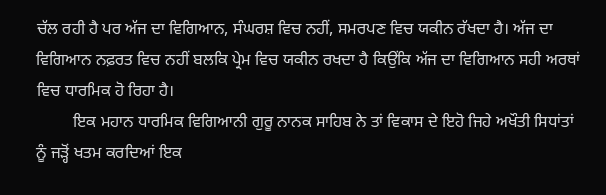ਚੱਲ ਰਹੀ ਹੈ ਪਰ ਅੱਜ ਦਾ ਵਿਗਿਆਨ, ਸੰਘਰਸ਼ ਵਿਚ ਨਹੀਂ, ਸਮਰਪਣ ਵਿਚ ਯਕੀਨ ਰੱਖਦਾ ਹੈ। ਅੱਜ ਦਾ ਵਿਗਿਆਨ ਨਫ਼ਰਤ ਵਿਚ ਨਹੀਂ ਬਲਕਿ ਪ੍ਰੇਮ ਵਿਚ ਯਕੀਨ ਰਖਦਾ ਹੈ ਕਿਉਂਕਿ ਅੱਜ ਦਾ ਵਿਗਿਆਨ ਸਹੀ ਅਰਥਾਂ ਵਿਚ ਧਾਰਮਿਕ ਹੋ ਰਿਹਾ ਹੈ।
         ਇਕ ਮਹਾਨ ਧਾਰਮਿਕ ਵਿਗਿਆਨੀ ਗੁਰੂ ਨਾਨਕ ਸਾਹਿਬ ਨੇ ਤਾਂ ਵਿਕਾਸ ਦੇ ਇਹੋ ਜਿਹੇ ਅਖੌਤੀ ਸਿਧਾਂਤਾਂ ਨੂੰ ਜੜ੍ਹੋਂ ਖਤਮ ਕਰਦਿਆਂ ਇਕ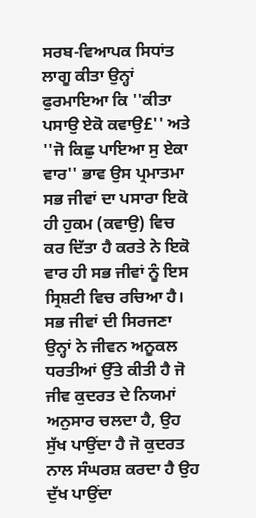ਸਰਬ-ਵਿਆਪਕ ਸਿਧਾਂਤ ਲਾਗੂ ਕੀਤਾ ਉਨ੍ਹਾਂ ਫੁਰਮਾਇਆ ਕਿ ''ਕੀਤਾ ਪਸਾਉ ਏਕੋ ਕਵਾਉ£'' ਅਤੇ ''ਜੋ ਕਿਛੁ ਪਾਇਆ ਸੁ ਏਕਾ ਵਾਰ'' ਭਾਵ ਉਸ ਪ੍ਰਮਾਤਮਾ ਸਭ ਜੀਵਾਂ ਦਾ ਪਸਾਰਾ ਇਕੋ ਹੀ ਹੁਕਮ (ਕਵਾਉ) ਵਿਚ ਕਰ ਦਿੱਤਾ ਹੈ ਕਰਤੇ ਨੇ ਇਕੋ ਵਾਰ ਹੀ ਸਭ ਜੀਵਾਂ ਨੂੰ ਇਸ ਸ੍ਰਿਸ਼ਟੀ ਵਿਚ ਰਚਿਆ ਹੈ। ਸਭ ਜੀਵਾਂ ਦੀ ਸਿਰਜਣਾ ਉਨ੍ਹਾਂ ਨੇ ਜੀਵਨ ਅਨੂਕਲ ਧਰਤੀਆਂ ਉੱਤੇ ਕੀਤੀ ਹੈ ਜੋ ਜੀਵ ਕੁਦਰਤ ਦੇ ਨਿਯਮਾਂ ਅਨੁਸਾਰ ਚਲਦਾ ਹੈ, ਉਹ ਸੁੱਖ ਪਾਉਂਦਾ ਹੈ ਜੋ ਕੁਦਰਤ ਨਾਲ ਸੰਘਰਸ਼ ਕਰਦਾ ਹੈ ਉਹ ਦੁੱਖ ਪਾਉਂਦਾ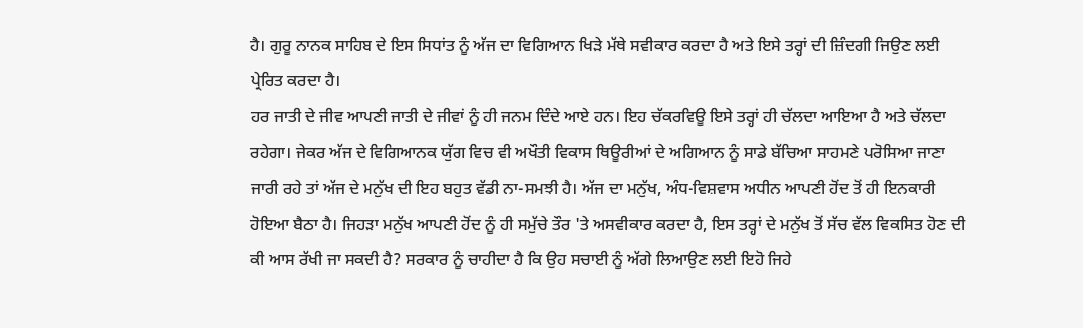ਹੈ। ਗੁਰੂ ਨਾਨਕ ਸਾਹਿਬ ਦੇ ਇਸ ਸਿਧਾਂਤ ਨੂੰ ਅੱਜ ਦਾ ਵਿਗਿਆਨ ਖਿੜੇ ਮੱਥੇ ਸਵੀਕਾਰ ਕਰਦਾ ਹੈ ਅਤੇ ਇਸੇ ਤਰ੍ਹਾਂ ਦੀ ਜ਼ਿੰਦਗੀ ਜਿਉਣ ਲਈ ਪ੍ਰੇਰਿਤ ਕਰਦਾ ਹੈ।
ਹਰ ਜਾਤੀ ਦੇ ਜੀਵ ਆਪਣੀ ਜਾਤੀ ਦੇ ਜੀਵਾਂ ਨੂੰ ਹੀ ਜਨਮ ਦਿੰਦੇ ਆਏ ਹਨ। ਇਹ ਚੱਕਰਵਿਊ ਇਸੇ ਤਰ੍ਹਾਂ ਹੀ ਚੱਲਦਾ ਆਇਆ ਹੈ ਅਤੇ ਚੱਲਦਾ ਰਹੇਗਾ। ਜੇਕਰ ਅੱਜ ਦੇ ਵਿਗਿਆਨਕ ਯੁੱਗ ਵਿਚ ਵੀ ਅਖੌਤੀ ਵਿਕਾਸ ਥਿਊਰੀਆਂ ਦੇ ਅਗਿਆਨ ਨੂੰ ਸਾਡੇ ਬੱਚਿਆ ਸਾਹਮਣੇ ਪਰੋਸਿਆ ਜਾਣਾ ਜਾਰੀ ਰਹੇ ਤਾਂ ਅੱਜ ਦੇ ਮਨੁੱਖ ਦੀ ਇਹ ਬਹੁਤ ਵੱਡੀ ਨਾ-ਸਮਝੀ ਹੈ। ਅੱਜ ਦਾ ਮਨੁੱਖ, ਅੰਧ-ਵਿਸ਼ਵਾਸ ਅਧੀਨ ਆਪਣੀ ਹੋਂਦ ਤੋਂ ਹੀ ਇਨਕਾਰੀ ਹੋਇਆ ਬੈਠਾ ਹੈ। ਜਿਹੜਾ ਮਨੁੱਖ ਆਪਣੀ ਹੋਂਦ ਨੂੰ ਹੀ ਸਮੁੱਚੇ ਤੌਰ 'ਤੇ ਅਸਵੀਕਾਰ ਕਰਦਾ ਹੈ, ਇਸ ਤਰ੍ਹਾਂ ਦੇ ਮਨੁੱਖ ਤੋਂ ਸੱਚ ਵੱਲ ਵਿਕਸਿਤ ਹੋਣ ਦੀ ਕੀ ਆਸ ਰੱਖੀ ਜਾ ਸਕਦੀ ਹੈ? ਸਰਕਾਰ ਨੂੰ ਚਾਹੀਦਾ ਹੈ ਕਿ ਉਹ ਸਚਾਈ ਨੂੰ ਅੱਗੇ ਲਿਆਉਣ ਲਈ ਇਹੋ ਜਿਹੇ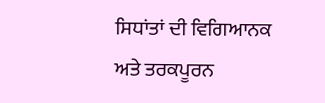ਸਿਧਾਂਤਾਂ ਦੀ ਵਿਗਿਆਨਕ ਅਤੇ ਤਰਕਪੂਰਨ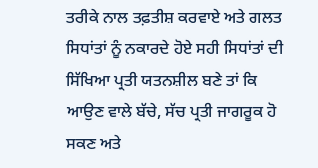ਤਰੀਕੇ ਨਾਲ ਤਫ਼ਤੀਸ਼ ਕਰਵਾਏ ਅਤੇ ਗਲਤ ਸਿਧਾਂਤਾਂ ਨੂੰ ਨਕਾਰਦੇ ਹੋਏ ਸਹੀ ਸਿਧਾਂਤਾਂ ਦੀ ਸਿੱਖਿਆ ਪ੍ਰਤੀ ਯਤਨਸ਼ੀਲ ਬਣੇ ਤਾਂ ਕਿ ਆਉਣ ਵਾਲੇ ਬੱਚੇ, ਸੱਚ ਪ੍ਰਤੀ ਜਾਗਰੂਕ ਹੋ ਸਕਣ ਅਤੇ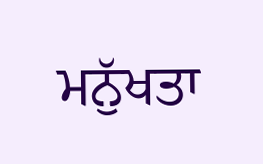ਮਨੁੱਖਤਾ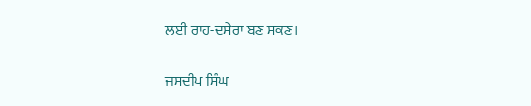ਲਈ ਰਾਹ-ਦਸੇਰਾ ਬਣ ਸਕਣ।

ਜਸਦੀਪ ਸਿੰਘ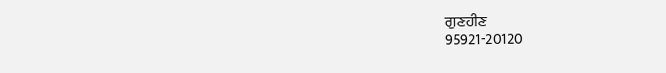ਗੁਣਹੀਣ
95921-20120